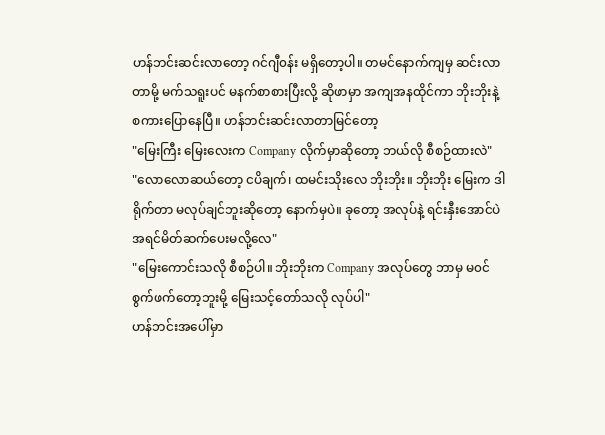ဟန်ဘင်းဆင်းလာတော့ ဂင်ဂျီ၀န်း မရှိတော့ပါ။ တမင်နောက်ကျမှ ဆင်းလာတာမို့ မက်သရူးပင် မနက်စာစားပြီးလို့ ဆိုဖာမှာ အကျအနထိုင်ကာ ဘိုးဘိုးနဲ့ စကားပြောနေပြီ။ ဟန်ဘင်းဆင်းလာတာမြင်တော့
"မြေးကြီး မြေးလေးက Company လိုက်မှာဆိုတော့ ဘယ်လို စီစဉ်ထားလဲ"
"လောလောဆယ်တော့ ငပိချက်၊ ထမင်းသိုးလေ ဘိုးဘိုး။ ဘိုးဘိုး မြေးက ဒါရိုက်တာ မလုပ်ချင်ဘူးဆိုတော့ နောက်မှပဲ။ ခုတော့ အလုပ်နဲ့ ရင်းနှီးအောင်ပဲ အရင်မိတ်ဆက်ပေးမလို့လေ"
"မြေးကောင်းသလို စီစဉ်ပါ။ ဘိုးဘိုးက Company အလုပ်တွေ ဘာမှ မ၀င်စွက်ဖက်တော့ဘူးမို့ မြေးသင့်တော်သလို လုပ်ပါ"
ဟန်ဘင်းအပေါ်မှာ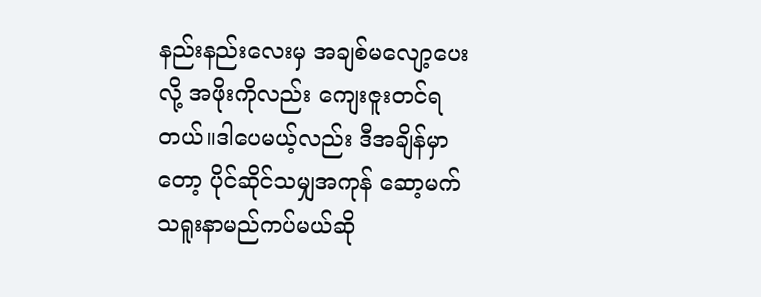နည်းနည်းလေးမှ အချစ်မလျော့ပေးလို့ အဖိုးကိုလည်း ကျေးဇူးတင်ရတယ်။ဒါပေမယ့်လည်း ဒီအချိန်မှာတော့ ပိုင်ဆိုင်သမျှအကုန် ဆော့မက်သရူးနာမည်ကပ်မယ်ဆို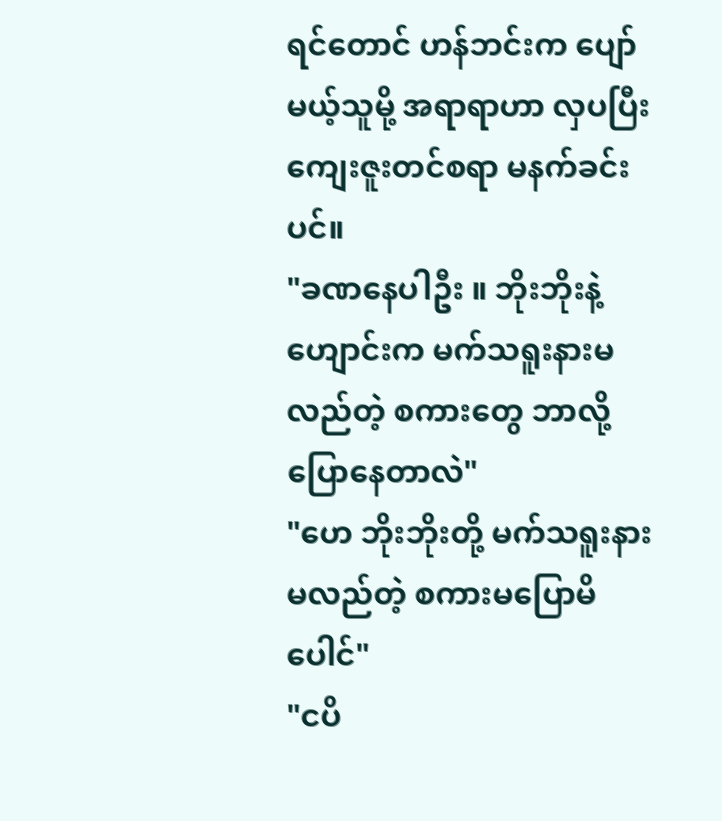ရင်တောင် ဟန်ဘင်းက ပျော်မယ့်သူမို့ အရာရာဟာ လှပပြီး ကျေးဇူးတင်စရာ မနက်ခင်းပင်။
"ခဏနေပါဦး ။ ဘိုးဘိုးနဲ့ ဟျောင်းက မက်သရူးနားမလည်တဲ့ စကားတွေ ဘာလို့ပြောနေတာလဲ"
"ဟေ ဘိုးဘိုးတို့ မက်သရူးနားမလည်တဲ့ စကားမပြောမိပေါင်"
"ငပိ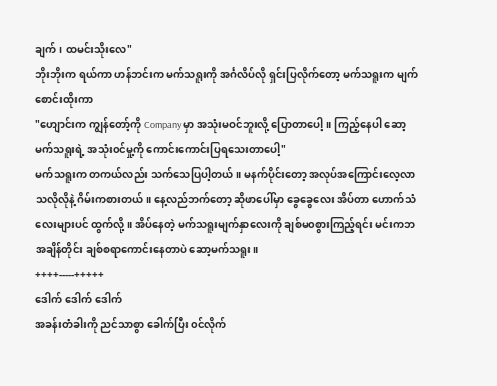ချက်၊ ထမင်းသိုးလေ"
ဘိုးဘိုးက ရယ်ကာ ဟန်ဘင်းက မက်သရူးကို အင်္ဂလိပ်လို ရှင်းပြလိုက်တော့ မက်သရူးက မျက်စောင်းထိုးကာ
"ဟျောင်းက ကျွန်တော့်ကို Company မှာ အသုံးမဝင်ဘူးလို့ ပြောတာပေါ့။ ကြည့်နေပါ ဆော့မက်သရူးရဲ့ အသုံး၀င်မှု့ကို ကောင်းကောင်းပြရသေးတာပေါ့"
မက်သရူးက တကယ်လည်း သက်သေပြပါ့တယ်။ မနက်ပိုင်းတော့ အလုပ်အကြောင်းလေ့လာသလိုလိုနဲ့ ဂိမ်းကစားတယ်။ နေ့လည်ဘက်တော့ ဆိုဖာပေါ်မှာ ခွေခွေလေး အိပ်တာ ဟောက်သံလေးများပင် ထွက်လို့။ အိပ်နေတဲ့ မက်သရူးမျက်နှာလေးကို ချစ်မ၀စွားကြည့်ရင်း မင်းကဘအချိန်တိုင်း ချစ်စရာကောင်းနေတာပဲ ဆော့မက်သရူး။
++++-----+++++
ဒေါက် ဒေါက် ဒေါက်
အခန်းတံခါးကို ညင်သာစွာ ခေါက်ပြီး ၀င်လိုက်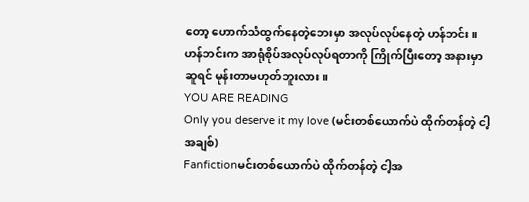တော့ ဟောက်သံထွက်နေတဲ့ဘေးမှာ အလုပ်လုပ်နေတဲ့ ဟန်ဘင်း။ ဟန်ဘင်းက အာရုံစိုပ်အလုပ်လုပ်ရတာကို ကြိုက်ပြီးတော့ အနားမှာ ဆူရင် မုန်းတာမဟုတ်ဘူးလား။
YOU ARE READING
Only you deserve it my love (မင်းတစ်ယောက်ပဲ ထိုက်တန်တဲ့ ငါ့အချစ်)
Fanfictionမင်းတစ်ယောက်ပဲ ထိုက်တန်တဲ့ ငါ့အ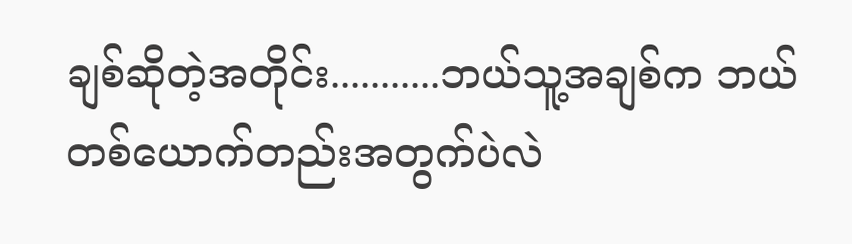ချစ်ဆိုတဲ့အတိုင်း...........ဘယ်သူ့အချစ်က ဘယ်တစ်ယောက်တည်းအတွက်ပဲလဲ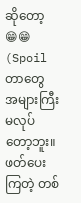ဆိုတော့ 😁😁 (Spoil တာတွေ အများကြီး မလုပ်တော့ဘူး။ ဖတ်ပေးကြတဲ့ တစ်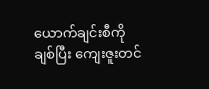ယောက်ချင်းစီကို ချစ်ပြီး ကျေးဇူးတင်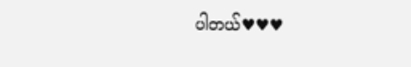ပါတယ်♥♥♥